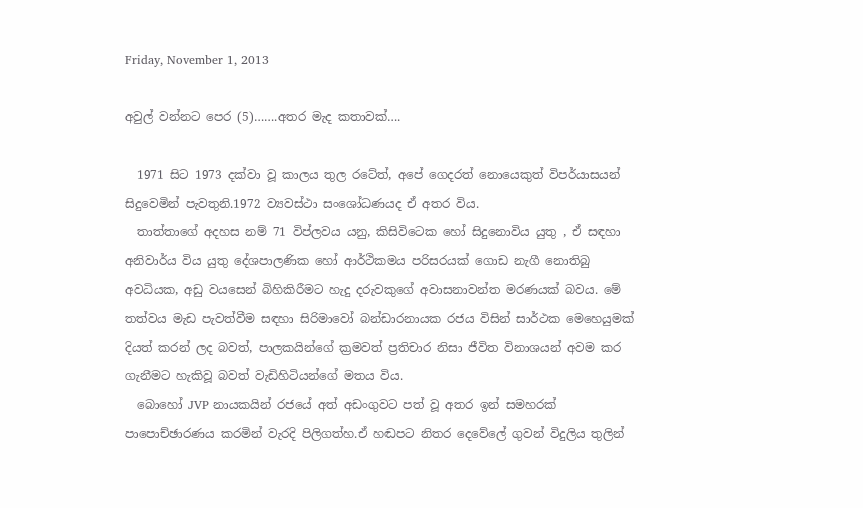Friday, November 1, 2013

අවුල් වන්නට පෙර (5)…….අතර මැද කතාවක්….

  1971 සිට 1973 දක්වා වූ කාලය තුල රටේත්, අපේ ගෙදරත් නොයෙකුත් විපර්යාසයන් සිදුවෙමින් පැවතුනි.1972 ව්‍යවස්ථා සංශෝධණයද ඒ අතර විය.
  තාත්තාගේ අදහස නම් 71 විප්ලවය යනු, කිසිවිටෙක හෝ සිදුනොවිය යුතු , ඒ සඳහා අනිවාර්ය විය යුතු දේශපාලණික හෝ ආර්ථිකමය පරිසරයක් ගොඩ නැගී නොතිබු අවධියක, අඩු වයසෙන් බිහිකිරීමට හැදු දරුවකුගේ අවාසනාවන්ත මරණයක් බවය. මේ තත්වය මැඩ පැවත්වීම සඳහා සිරිමාවෝ බන්ඩාරනායක රජය විසින් සාර්ථක මෙහෙයුමක් දියත් කරන් ලද බවත්, පාලකයින්ගේ ක්‍රමවත් ප්‍රතිචාර නිසා ජීවිත විනාශයන් අවම කර ගැනීමට හැකිවූ බවත් වැඩිහිටියන්ගේ මතය විය.
  බොහෝ JVP නායකයින් රජයේ අත් අඩංගුවට පත් වූ අතර ඉන් සමහරක් පාපොච්ඡාරණය කරමින් වැරදි පිලිගත්හ.ඒ හඬපට නිතර දෙවේලේ ගුවන් විදුලිය තුලින්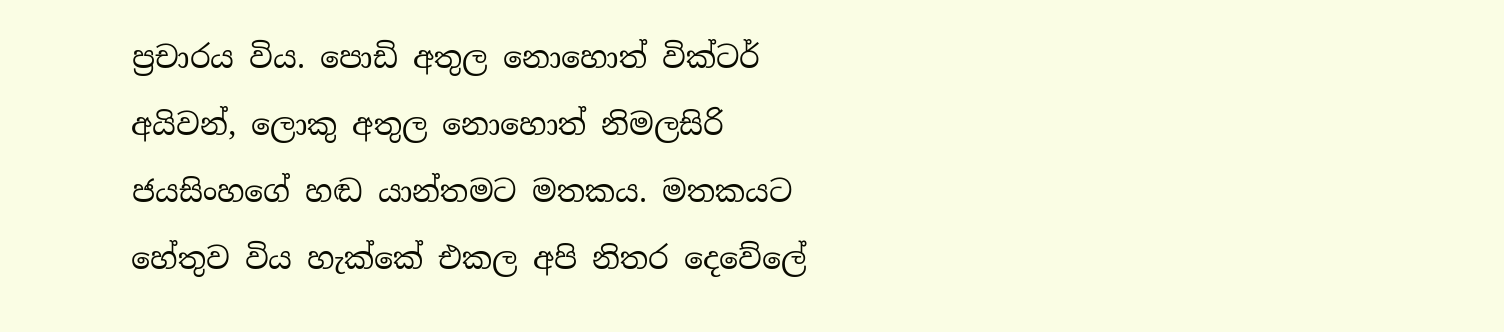ප්‍රචාරය විය. පොඩි අතුල නොහොත් වික්ටර් අයිවන්, ලොකු අතුල නොහොත් නිමලසිරි ජයසිංහගේ හඬ යාන්තමට මතකය. මතකයට හේතුව විය හැක්කේ එකල අපි නිතර දෙවේලේ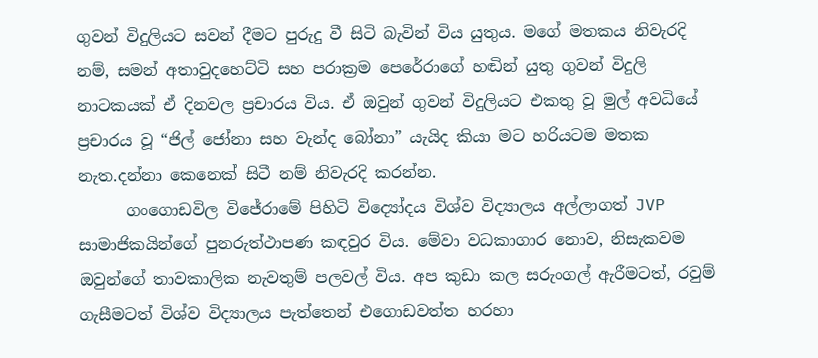ගුවන් විදුලියට සවන් දීමට පුරුදු වී සිටි බැවින් විය යුතුය. මගේ මතකය නිවැරදි නම්, සමන් අතාවුදහෙට්ටි සහ පරාක්‍රම පෙරේරාගේ හඬින් යුතු ගුවන් විදුලි නාටකයක් ඒ දිනවල ප්‍රචාරය විය. ඒ ඔවුන් ගුවන් විදුලියට එකතු වූ මුල් අවධියේ ප්‍රචාරය වූ “ජිල් ජෝනා සහ වැන්ද බෝනා” යැයිද කියා මට හරියටම මතක නැත.දන්නා කෙනෙක් සිටී නම් නිවැරදි කරන්න.
      ගංගොඩවිල විජේරාමේ පිහිටි විද්‍යෝදය විශ්ව විද්‍යාලය අල්ලාගත් JVP සාමාජිකයින්ගේ පුනරුත්ථාපණ කඳවුර විය. මේවා වධකාගාර නොව, නිසැකවම ඔවුන්ගේ තාවකාලික නැවතුම් පලවල් විය. අප කුඩා කල සරුංගල් ඇරීමටත්, රවුම් ගැසීමටත් විශ්ව විද්‍යාලය පැත්තෙන් එගොඩවත්ත හරහා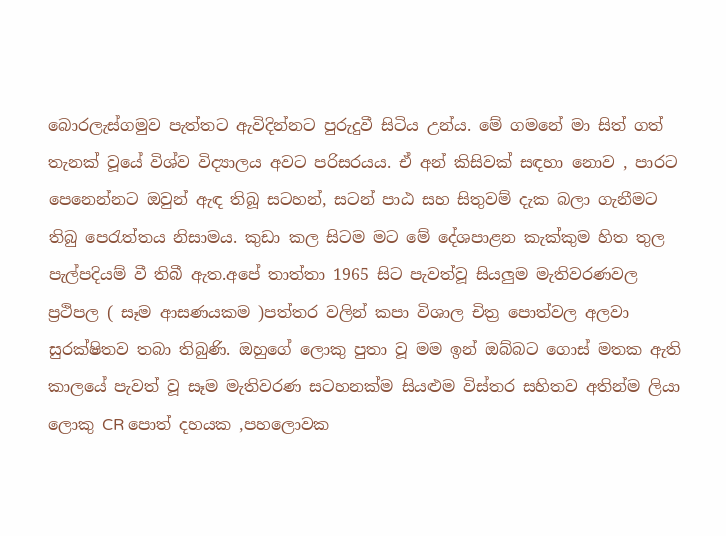බොරලැස්ගමුව පැත්තට ඇවිදින්නට පුරුදුවී සිටිය උන්ය. මේ ගමනේ මා සිත් ගත් තැනක් වූයේ විශ්ව විද්‍යාලය අවට පරිසරයය. ඒ අන් කිසිවක් සඳහා නොව , පාරට පෙනෙන්නට ඔවුන් ඇඳ තිබූ සටහන්, සටන් පාඨ සහ සිතුවම් දැක බලා ගැනීමට තිබු පෙරැත්තය නිසාමය. කුඩා කල සිටම මට මේ දේශපාළන කැක්කුම හිත තුල පැල්පදියම් වී තිබී ඇත.අපේ තාත්තා 1965 සිට පැවත්වූ සියලුම මැතිවරණවල ප්‍රථිපල ( සෑම ආසණයකම )පත්තර වලින් කපා විශාල චිත්‍ර පොත්වල අලවා සුරක්ෂිතව තබා තිබුණි. ඔහුගේ ලොකු පුතා වූ මම ඉන් ඔබ්බට ගොස් මතක ඇති කාලයේ පැවත් වූ සෑම මැතිවරණ සටහනක්ම සියළුම විස්තර සහිතව අතින්ම ලියා ලොකු CR පොත් දහයක ,පහලොවක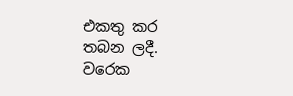එකතු කර තබන ලදී. වරෙක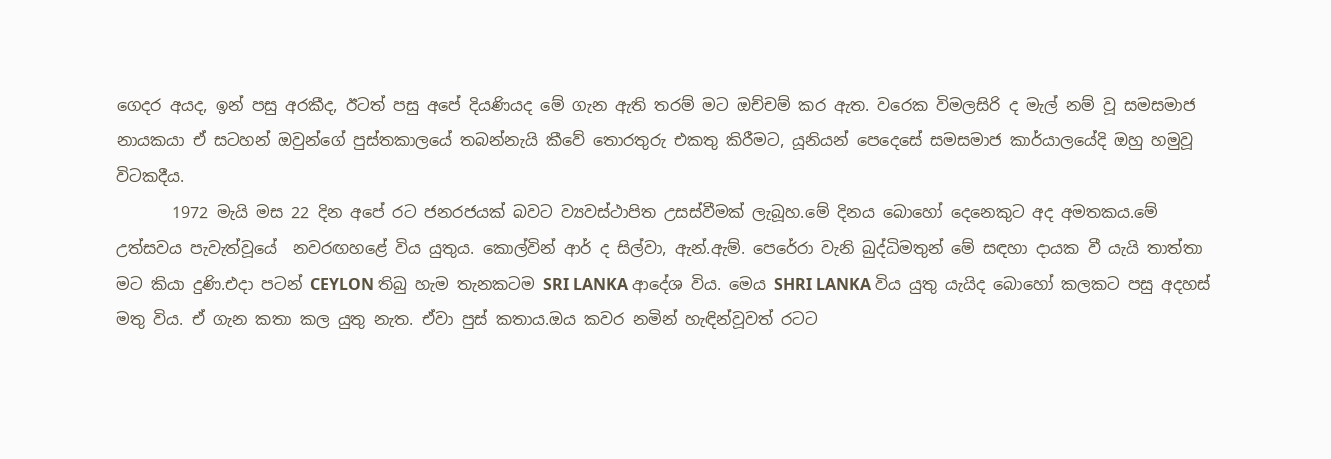ගෙදර අයද, ඉන් පසු අරකීද, ඊටත් පසු අපේ දියණියද මේ ගැන ඇති තරම් මට ඔච්චම් කර ඇත. වරෙක විමලසිරි ද මැල් නම් වූ සමසමාජ නායකයා ඒ සටහන් ඔවුන්ගේ පුස්තකාලයේ තබන්නැයි කීවේ තොරතුරු එකතු කිරීමට, යූනියන් පෙදෙසේ සමසමාජ කාර්යාලයේදි ඔහු හමුවූ විටකදීය.
       1972 මැයි මස 22 දින අපේ රට ජනරජයක් බවට ව්‍යවස්ථාපිත උසස්වීමක් ලැබූහ.මේ දිනය බොහෝ දෙනෙකුට අද අමතකය.මේ උත්සවය පැවැත්වූයේ  නවරඟහළේ විය යුතුය. කොල්වින් ආර් ද සිල්වා, ඇන්.ඇම්. පෙරේරා වැනි බුද්ධිමතුන් මේ සඳහා දායක වී යැයි තාත්තා මට කියා දුණි.එදා පටන් CEYLON තිබු හැම තැනකටම SRI LANKA ආදේශ විය. මෙය SHRI LANKA විය යුතු යැයිද බොහෝ කලකට පසු අදහස් මතු විය. ඒ ගැන කතා කල යුතු නැත. ඒවා පුස් කතාය.ඔය කවර නමින් හැඳින්වූවත් රටට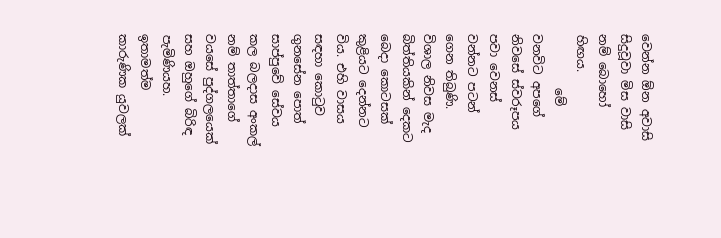වෙන්න ඕන අවාසි සිදුවූවා මිස වාසි නම් බොහෝ හිඟය.
         මේ වනවිට අපගේ නිවසේ ස්වරූපය පවා වෙනස් වන්නට පටන් ගෙන තිබුණි. විශාල නිවස මැද බිත්තියකින් දෙකට බෙදා කොටසක් කුළියට දෙන්නට විය. එහි වාසය සඳහා කොටුව ගුනසේන පොත් සාප්පුවේ සේවය කල බලදාස අංකල් නම් තාත්තාගේ වයසේ පුද්ගලයෙක් සහ ඔහුගේ බිරිඳ පැමිණියහ. ඉතාමත්ම කාරුණික යුවලක්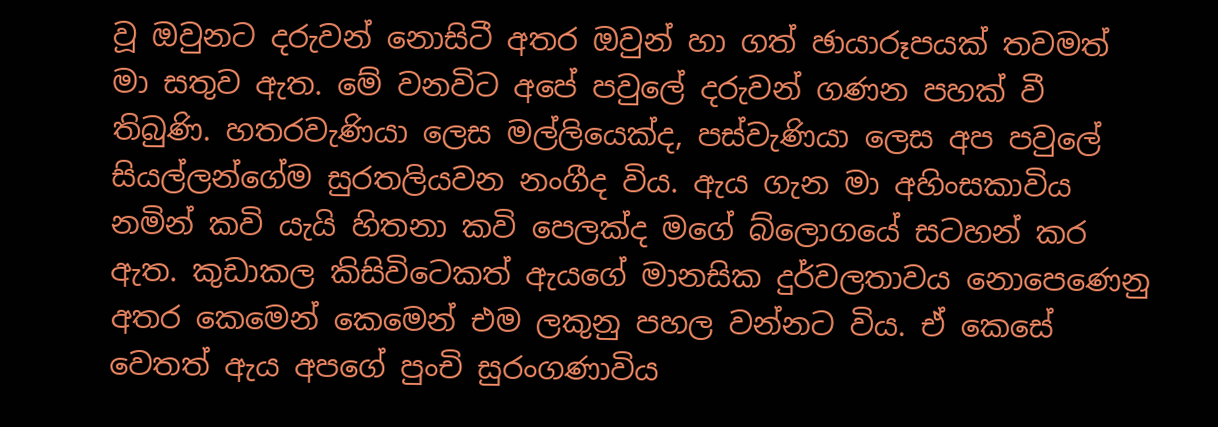වූ ඔවුනට දරුවන් නොසිටී අතර ඔවුන් හා ගත් ඡායාරූපයක් තවමත් මා සතුව ඇත. මේ වනවිට අපේ පවුලේ දරුවන් ගණන පහක් වී තිබුණි. හතරවැණියා ලෙස මල්ලියෙක්ද, පස්වැණියා ලෙස අප පවුලේ සියල්ලන්ගේම සුරතලියවන නංගීද විය. ඇය ගැන මා අහිංසකාවිය නමින් කවි යැයි හිතනා කවි පෙලක්ද මගේ බ්ලොගයේ සටහන් කර ඇත. කුඩාකල කිසිවිටෙකත් ඇයගේ මානසික දුර්වලතාවය නොපෙණෙනු අතර කෙමෙන් කෙමෙන් එම ලකුනු පහල වන්නට විය. ඒ කෙසේ වෙතත් ඇය අපගේ පුංචි සුරංගණාවිය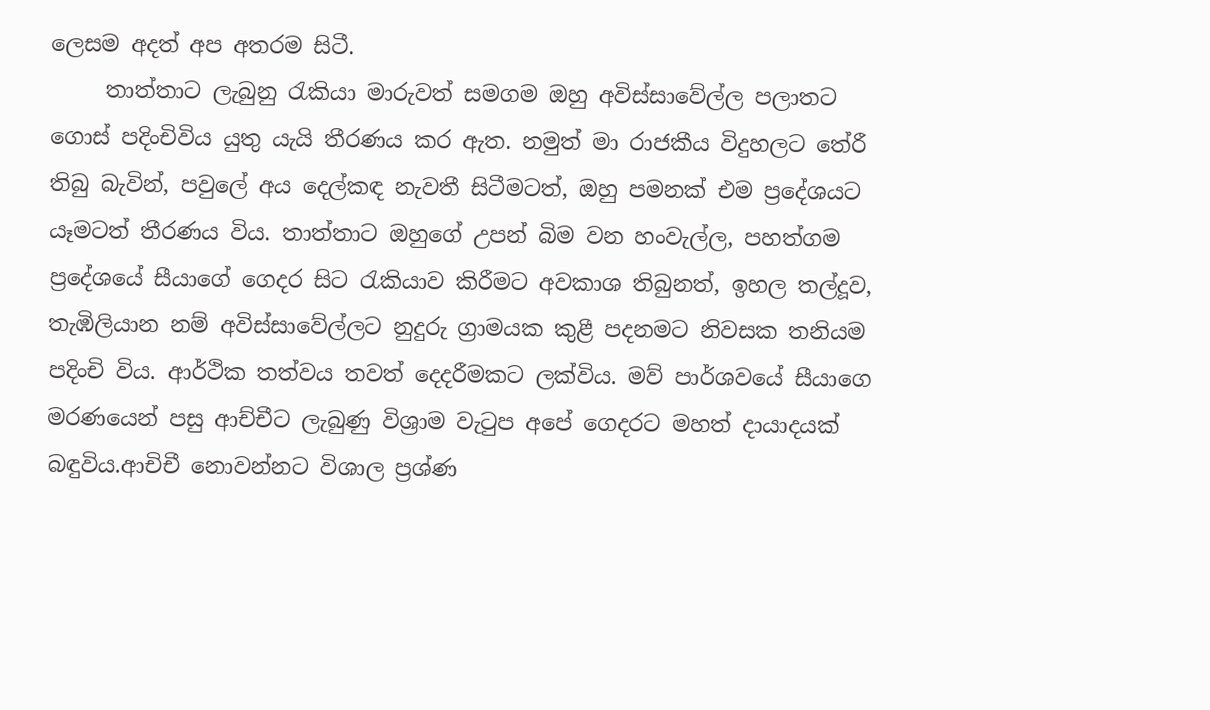ලෙසම අදත් අප අතරම සිටී.
     තාත්තාට ලැබුනු රැකියා මාරුවත් සමගම ඔහු අවිස්සාවේල්ල පලාතට ගොස් පදිංචිවිය යුතු යැයි තීරණය කර ඇත. නමුත් මා රාජකීය විදුහලට තේරී තිබු බැවින්, පවුලේ අය දෙල්කඳ නැවතී සිටීමටත්, ඔහු පමනක් එම ප්‍රදේශයට යෑමටත් තීරණය විය. තාත්තාට ඔහුගේ උපන් බිම වන හංවැල්ල, පහත්ගම ප්‍රදේශයේ සීයාගේ ගෙදර සිට රැකියාව කිරීමට අවකාශ තිබුනත්, ඉහල තල්දූව, තැඹිලියාන නම් අවිස්සාවේල්ලට නුදුරු ග්‍රාමයක කුළී පදනමට නිවසක තනියම පදිංචි විය. ආර්ථික තත්වය තවත් දෙදරීමකට ලක්විය. මව් පාර්ශවයේ සීයාගෙ මරණයෙන් පසු ආච්චීට ලැබුණු විශ්‍රාම වැටුප අපේ ගෙදරට මහත් දායාදයක් බඳුවිය.ආචිචී නොවන්නට විශාල ප්‍රශ්ණ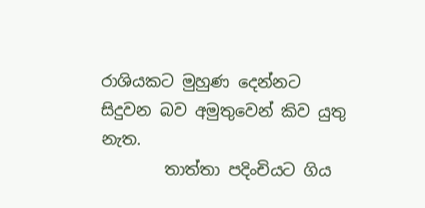රාශියකට මුහුණ දෙන්නට සිදුවන බව අමුතුවෙන් කිව යුතු නැත.
        තාත්තා පදිංචියට ගිය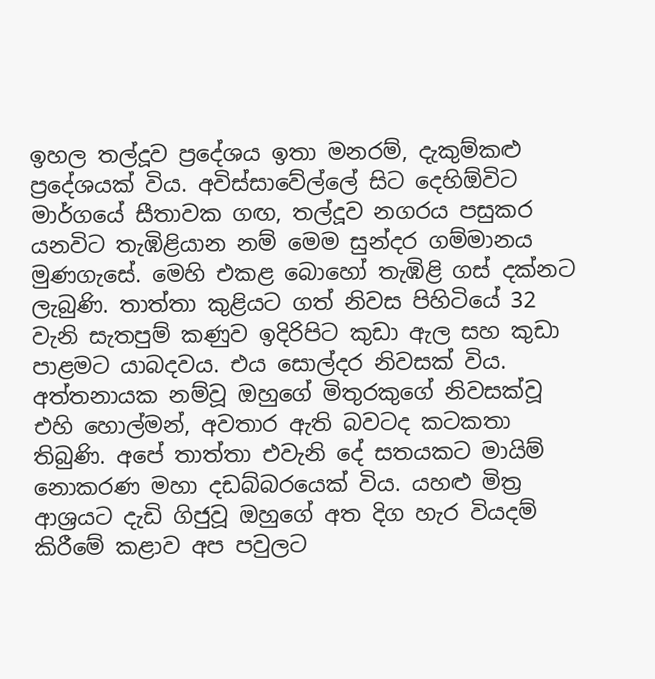ඉහල තල්දූව ප්‍රදේශය ඉතා මනරම්, දැකුම්කළු ප්‍රදේශයක් විය. අවිස්සාවේල්ලේ සිට දෙහිඕවිට මාර්ගයේ සීතාවක ගඟ, තල්දූව නගරය පසුකර යනවිට තැඹිළියාන නම් මෙම සුන්දර ගම්මානය මුණගැසේ. මෙහි එකළ බොහෝ තැඹිළි ගස් දක්නට ලැබුණි. තාත්තා කුළියට ගත් නිවස පිහිටියේ 32 වැනි සැතපුම් කණුව ඉදිරිපිට කුඩා ඇල සහ කුඩා පාළමට යාබදවය. එය සොල්දර නිවසක් විය. අත්තනායක නම්වූ ඔහුගේ මිතුරකුගේ නිවසක්වූ එහි හොල්මන්, අවතාර ඇති බවටද කටකතා තිබුණි. අපේ තාත්තා එවැනි දේ සතයකට මායිම් නොකරණ මහා දඩබ්බරයෙක් විය. යහළු මිත්‍ර ආශ්‍රයට දැඩි ගිජුවූ ඔහුගේ අත දිග හැර වියදම් කිරීමේ කළාව අප පවුලට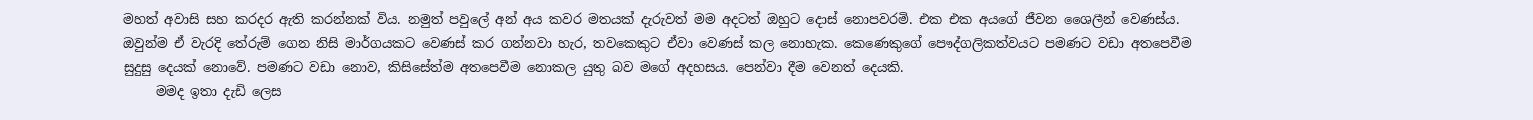මහත් අවාසි සහ කරදර ඇති කරන්නක් විය. නමුත් පවුලේ අන් අය කවර මතයක් දැරුවත් මම අදටත් ඔහුට දොස් නොපවරමි. එක එක අයගේ ජීවන ශෛලීන් වෙණස්ය. ඔවුන්ම ඒ වැරදි තේරුම් ගෙන නිසි මාර්ගයකට වෙණස් කර ගන්නවා හැර, තවකෙකුට ඒවා වෙණස් කල නොහැක. කෙණෙකුගේ පෞද්ගලිකත්වයට පමණට වඩා අතපෙවීම සුදුසු දෙයක් නොවේ. පමණට වඩා නොව, කිසිසේත්ම අතපෙවීම නොකල යුතු බව මගේ අදහසය. පෙන්වා දීම වෙනත් දෙයකි.
     මමද ඉතා දැඩි ලෙස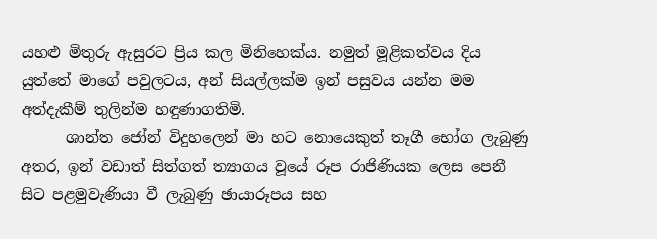යහළු මිතුරු ඇසුරට ප්‍රිය කල මිනිහෙක්ය. නමුත් මූළිකත්වය දිය යුත්තේ මාගේ පවුලටය, අන් සියල්ලක්ම ඉන් පසුවය යන්න මම අත්දැකීම් තුලින්ම හඳුණාගතිමි.
      ශාන්ත ජෝන් විදුහලෙන් මා හට නොයෙකුත් තෑගී භෝග ලැබුණු අතර, ඉන් වඩාත් සිත්ගත් ත්‍යාගය වූයේ රූප රාජිණියක ලෙස පෙනී සිට පළමුවැණියා වී ලැබුණු ඡායාරූපය සහ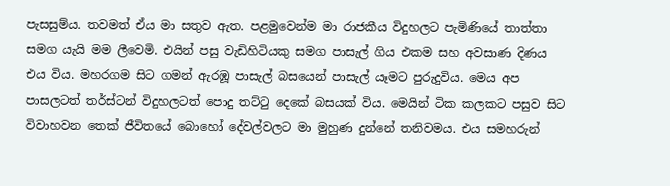පැසසුම්ය. තවමත් ඒය මා සතුව ඇත. පළමුවෙන්ම මා රාජකීය විදුහලට පැමිණියේ තාත්තා සමග යැයි මම ලීවෙමි. එයින් පසු වැඩිහිටියකු සමග පාසැල් ගිය එකම සහ අවසාණ දිණය එය විය. මහරගම සිට ගමන් ඇරඹූ පාසැල් බසයෙන් පාසැල් යෑමට පුරුදුවිය. මෙය අප පාසලටත් තර්ස්ටන් විදුහලටත් පොදු තට්ටු දෙකේ බසයක් විය. මෙයින් ටික කලකට පසුව සිට විවාහවන තෙක් ජීවිතයේ බොහෝ දේවල්වලට මා මුහුණ දුන්නේ තනිවමය. එය සමහරුන්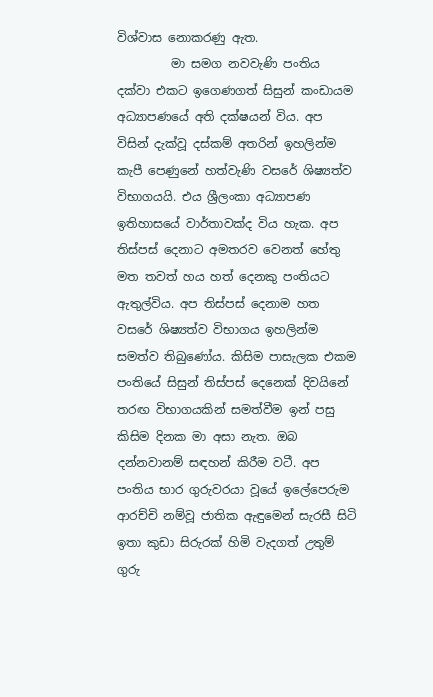විශ්වාස නොකරණු ඇත.
         මා සමග නවවැණි පංතිය දක්වා එකට ඉගෙණගත් සිසුන් කංඩායම අධ්‍යාපණයේ අති දක්ෂයන් විය. අප විසින් දැක්වූ දස්කම් අතරින් ඉහලින්ම කැපී පෙණුනේ හත්වැණි වසරේ ශිෂ්‍යත්ව විභාගයයි. එය ශ්‍රීලංකා අධ්‍යාපණ ඉතිහාසයේ වාර්තාවක්ද විය හැක. අප තිස්පස් දෙනාට අමතරව වෙනත් හේතු මත තවත් හය හත් දෙනකු පංතියට ඇතුල්විය. අප තිස්පස් දෙනාම හත වසරේ ශිෂ්‍යත්ව විභාගය ඉහලින්ම සමත්ව තිබුණෝය. කිසිම පාසැලක එකම පංතියේ සිසුන් තිස්පස් දෙනෙක් දිවයිනේ තරඟ විභාගයකින් සමත්වීම ඉන් පසු කිසිම දිනක මා අසා නැත. ඔබ දන්නවානම් සඳහන් කිරීම වටී. අප පංතිය භාර ගුරුවරයා වූයේ ඉලේපෙරුම ආරච්චි නම්වූ ජාතික ඇඳුමෙන් සැරසී සිටි ඉතා කුඩා සිරුරක් හිමි වැදගත් උතුම් ගුරු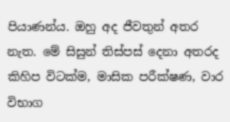පියාණන්ය. ඔහු අද ජීවතුන් අතර නැත. මේ සිසුන් තිස්පස් දෙනා අතරද කිහිප විටක්ම, මාසික පරීක්ෂණ, වාර විභාග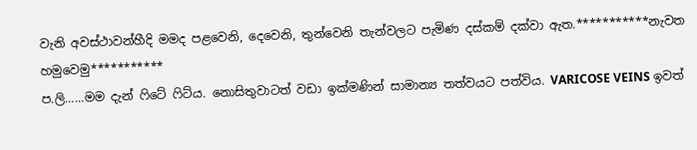වැනි අවස්ථාවන්හීදි මමද පළවෙනි, දෙවෙනි, තුන්වෙනි තැන්වලට පැමිණ දස්කම් දක්වා ඇත.***********නැවත හමුවෙමු***********
ප.ලි……මම දැන් ෆිටේ ෆිට්ය. නොසිතුවාටත් වඩා ඉක්මණින් සාමාන්‍ය තත්වයට පත්විය. VARICOSE VEINS ඉවත්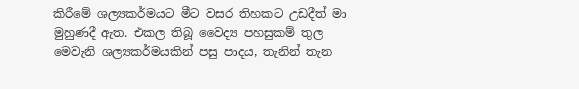කිරීමේ ශල්‍යකර්මයට මීට වසර තිහකට උඩදීත් මා මුහුණදී ඇත. එකල තිබූ වෛද්‍ය පහසුකම් තුල මෙවැනි ශල්‍යකර්මයකින් පසු පාදය, තැනින් තැන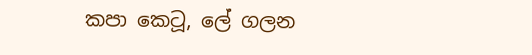කපා කෙටූ, ලේ ගලන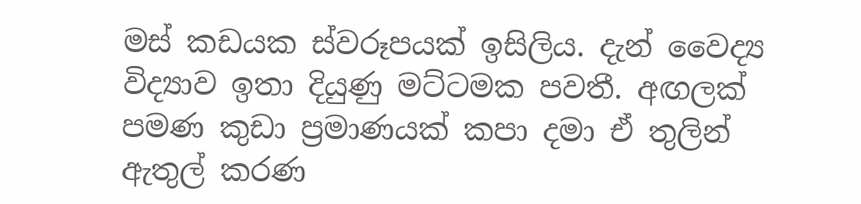මස් කඩයක ස්වරූපයක් ඉසිලිය. දැන් වෛද්‍ය විද්‍යාව ඉතා දියුණු මට්ටමක පවතී. අඟලක් පමණ කුඩා ප්‍රමාණයක් කපා දමා ඒ තුලින් ඇතුල් කරණ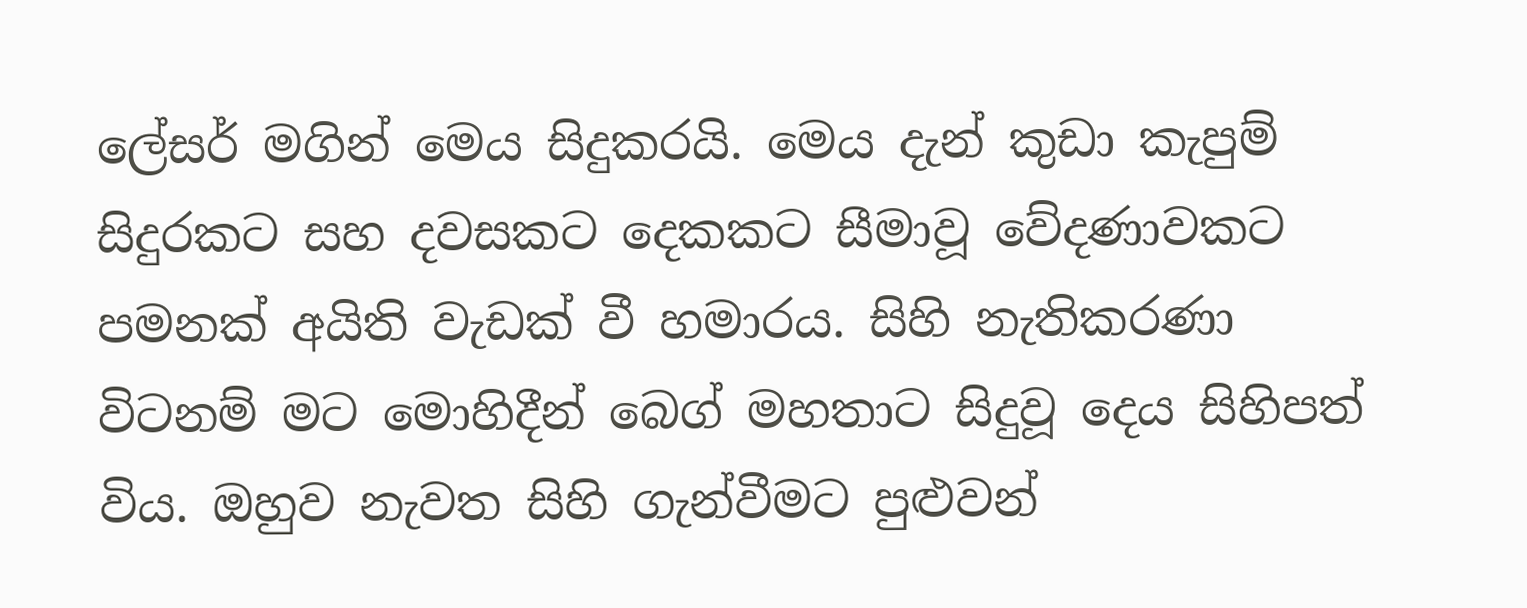ලේසර් මගින් මෙය සිදුකරයි. මෙය දැන් කුඩා කැපුම් සිදුරකට සහ දවසකට දෙකකට සීමාවූ වේදණාවකට පමනක් අයිති වැඩක් වී හමාරය. සිහි නැතිකරණා විටනම් මට මොහිදීන් බෙග් මහතාට සිදුවූ දෙය සිහිපත් විය. ඔහුව නැවත සිහි ගැන්වීමට පුළුවන්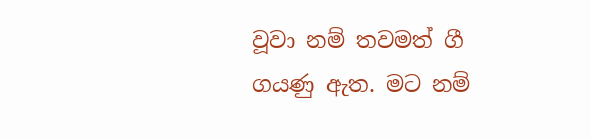වූවා නම් තවමත් ගී ගයණු ඇත. මට නම්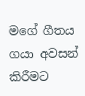මගේ ගීතය ගයා අවසන් කිරීමට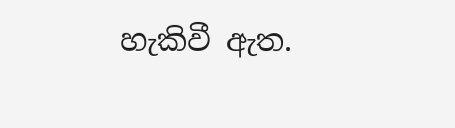හැකිවී ඇත.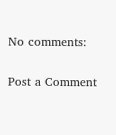No comments:

Post a Comment